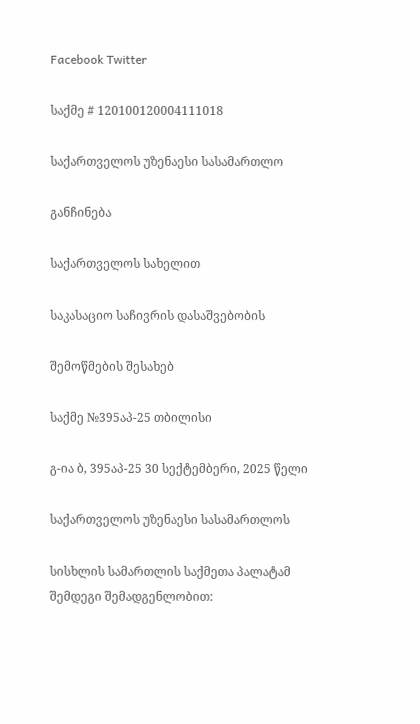Facebook Twitter

საქმე # 120100120004111018

საქართველოს უზენაესი სასამართლო

განჩინება

საქართველოს სახელით

საკასაციო საჩივრის დასაშვებობის

შემოწმების შესახებ

საქმე №395აპ-25 თბილისი

გ-ია ბ, 395აპ-25 30 სექტემბერი, 2025 წელი

საქართველოს უზენაესი სასამართლოს

სისხლის სამართლის საქმეთა პალატამ შემდეგი შემადგენლობით: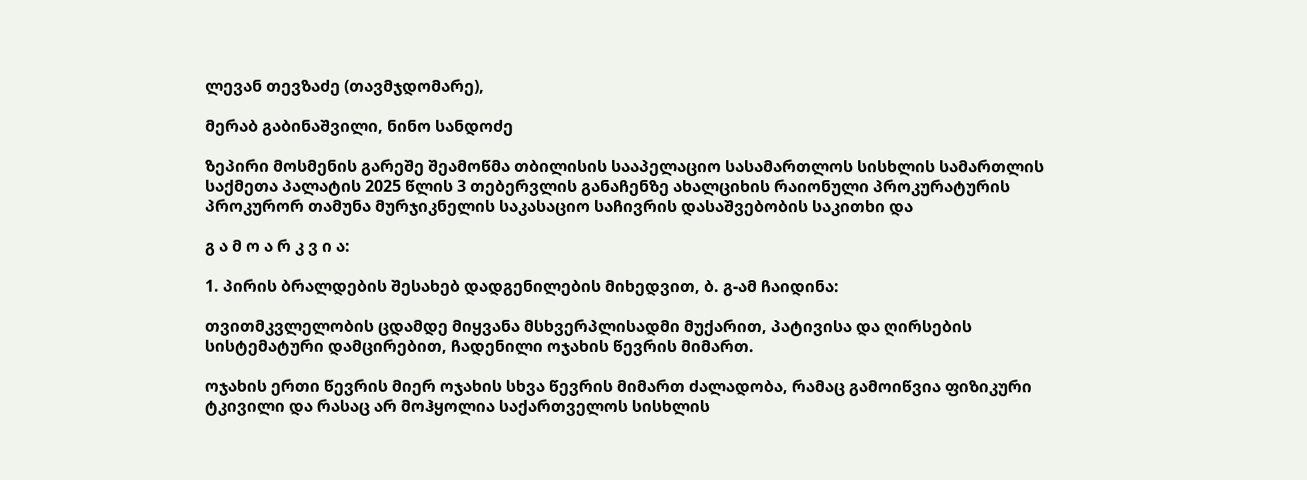ლევან თევზაძე (თავმჯდომარე),

მერაბ გაბინაშვილი, ნინო სანდოძე

ზეპირი მოსმენის გარეშე შეამოწმა თბილისის სააპელაციო სასამართლოს სისხლის სამართლის საქმეთა პალატის 2025 წლის 3 თებერვლის განაჩენზე ახალციხის რაიონული პროკურატურის პროკურორ თამუნა მურჯიკნელის საკასაციო საჩივრის დასაშვებობის საკითხი და

გ ა მ ო ა რ კ ვ ი ა:

1. პირის ბრალდების შესახებ დადგენილების მიხედვით, ბ. გ-ამ ჩაიდინა:

თვითმკვლელობის ცდამდე მიყვანა მსხვერპლისადმი მუქარით, პატივისა და ღირსების სისტემატური დამცირებით, ჩადენილი ოჯახის წევრის მიმართ.

ოჯახის ერთი წევრის მიერ ოჯახის სხვა წევრის მიმართ ძალადობა, რამაც გამოიწვია ფიზიკური ტკივილი და რასაც არ მოჰყოლია საქართველოს სისხლის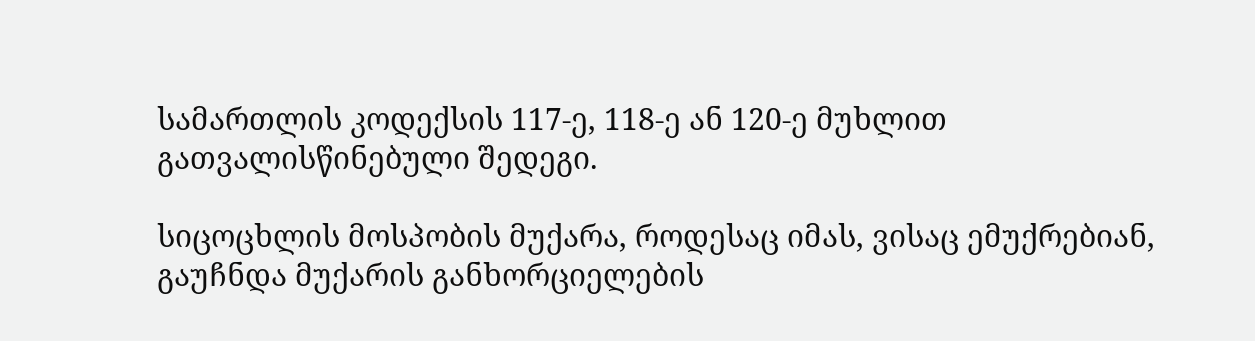სამართლის კოდექსის 117-ე, 118-ე ან 120-ე მუხლით გათვალისწინებული შედეგი.

სიცოცხლის მოსპობის მუქარა, როდესაც იმას, ვისაც ემუქრებიან, გაუჩნდა მუქარის განხორციელების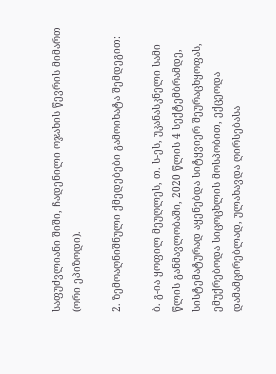საფუძვლიანი შიში, ჩადენილი ოჯახის წევრის მიმართ (ორი ეპიზოდი).

2. ზემოაღნიშნული ქმედებები გამოიხატა შემდეგით:

ბ. გ-ია ყოფილ მეუღლეს, თ. ს-ეს, უკანასკნელი სამი წლის განმავლობაში, 2020 წლის 4 სექტემბრამდე, სისტემატურად აყენებდა სიტყვიერ შეურაცხყოფას, ემუქრებოდა სიცოცხლის მოსპობით, ექცეოდა დამამცირებლად, ულახავდა ღირსებასა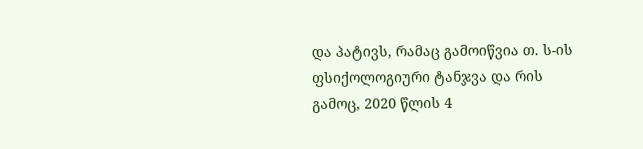და პატივს, რამაც გამოიწვია თ. ს-ის ფსიქოლოგიური ტანჯვა და რის გამოც, 2020 წლის 4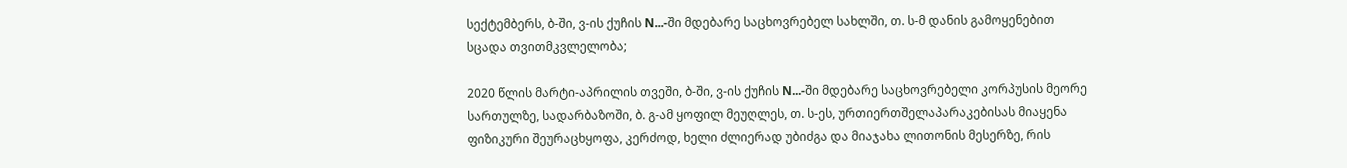სექტემბერს, ბ-ში, ვ-ის ქუჩის N...-ში მდებარე საცხოვრებელ სახლში, თ. ს-მ დანის გამოყენებით სცადა თვითმკვლელობა;

2020 წლის მარტი-აპრილის თვეში, ბ-ში, ვ-ის ქუჩის N...-ში მდებარე საცხოვრებელი კორპუსის მეორე სართულზე, სადარბაზოში, ბ. გ-ამ ყოფილ მეუღლეს, თ. ს-ეს, ურთიერთშელაპარაკებისას მიაყენა ფიზიკური შეურაცხყოფა, კერძოდ, ხელი ძლიერად უბიძგა და მიაჯახა ლითონის მესერზე, რის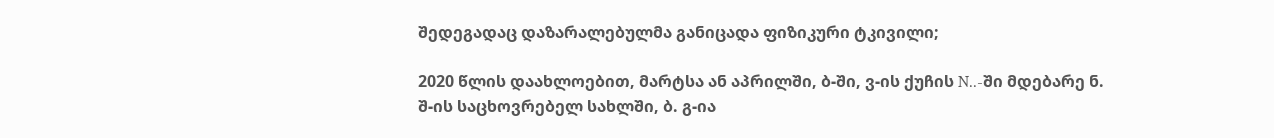შედეგადაც დაზარალებულმა განიცადა ფიზიკური ტკივილი;

2020 წლის დაახლოებით, მარტსა ან აპრილში, ბ-ში, ვ-ის ქუჩის N..-ში მდებარე ნ. შ-ის საცხოვრებელ სახლში, ბ. გ-ია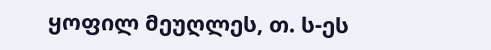ყოფილ მეუღლეს, თ. ს-ეს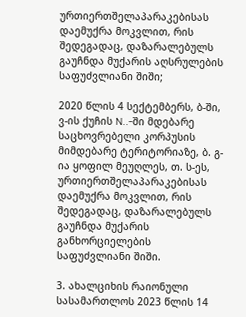ურთიერთშელაპარაკებისას დაემუქრა მოკვლით, რის შედეგადაც, დაზარალებულს გაუჩნდა მუქარის აღსრულების საფუძვლიანი შიში;

2020 წლის 4 სექტემბერს, ბ-ში, ვ-ის ქუჩის N..-ში მდებარე საცხოვრებელი კორპუსის მიმდებარე ტერიტორიაზე, ბ. გ-ია ყოფილ მეუღლეს, თ. ს-ეს, ურთიერთშელაპარაკებისას დაემუქრა მოკვლით, რის შედეგადაც, დაზარალებულს გაუჩნდა მუქარის განხორციელების საფუძვლიანი შიში.

3. ახალციხის რაიონული სასამართლოს 2023 წლის 14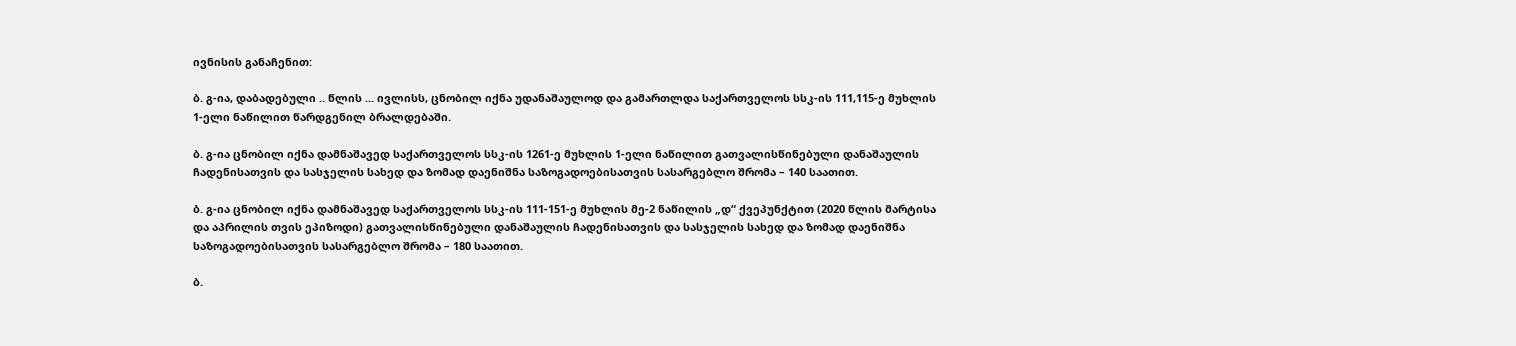ივნისის განაჩენით:

ბ. გ-ია, დაბადებული .. წლის ... ივლისს, ცნობილ იქნა უდანაშაულოდ და გამართლდა საქართველოს სსკ-ის 111,115-ე მუხლის 1-ელი ნაწილით წარდგენილ ბრალდებაში.

ბ. გ-ია ცნობილ იქნა დამნაშავედ საქართველოს სსკ-ის 1261-ე მუხლის 1-ელი ნაწილით გათვალისწინებული დანაშაულის ჩადენისათვის და სასჯელის სახედ და ზომად დაენიშნა საზოგადოებისათვის სასარგებლო შრომა – 140 საათით.

ბ. გ-ია ცნობილ იქნა დამნაშავედ საქართველოს სსკ-ის 111-151-ე მუხლის მე-2 ნაწილის „დ“ ქვეპუნქტით (2020 წლის მარტისა და აპრილის თვის ეპიზოდი) გათვალისწინებული დანაშაულის ჩადენისათვის და სასჯელის სახედ და ზომად დაენიშნა საზოგადოებისათვის სასარგებლო შრომა – 180 საათით.

ბ.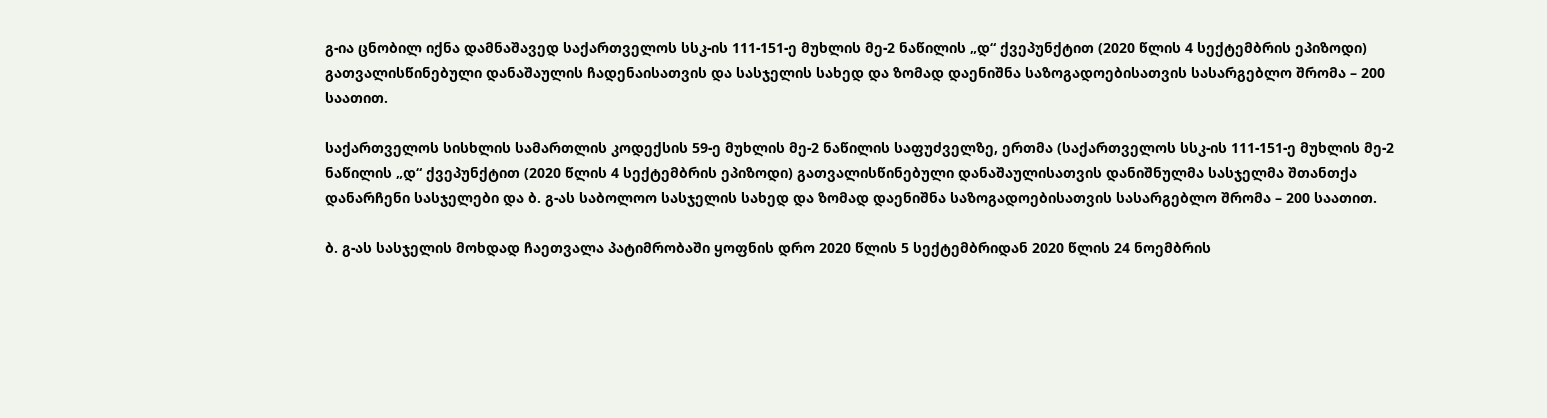გ-ია ცნობილ იქნა დამნაშავედ საქართველოს სსკ-ის 111-151-ე მუხლის მე-2 ნაწილის „დ“ ქვეპუნქტით (2020 წლის 4 სექტემბრის ეპიზოდი) გათვალისწინებული დანაშაულის ჩადენაისათვის და სასჯელის სახედ და ზომად დაენიშნა საზოგადოებისათვის სასარგებლო შრომა – 200 საათით.

საქართველოს სისხლის სამართლის კოდექსის 59-ე მუხლის მე-2 ნაწილის საფუძველზე, ერთმა (საქართველოს სსკ-ის 111-151-ე მუხლის მე-2 ნაწილის „დ“ ქვეპუნქტით (2020 წლის 4 სექტემბრის ეპიზოდი) გათვალისწინებული დანაშაულისათვის დანიშნულმა სასჯელმა შთანთქა დანარჩენი სასჯელები და ბ. გ-ას საბოლოო სასჯელის სახედ და ზომად დაენიშნა საზოგადოებისათვის სასარგებლო შრომა – 200 საათით.

ბ. გ-ას სასჯელის მოხდად ჩაეთვალა პატიმრობაში ყოფნის დრო 2020 წლის 5 სექტემბრიდან 2020 წლის 24 ნოემბრის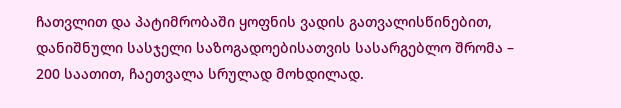ჩათვლით და პატიმრობაში ყოფნის ვადის გათვალისწინებით, დანიშნული სასჯელი საზოგადოებისათვის სასარგებლო შრომა – 200 საათით, ჩაეთვალა სრულად მოხდილად.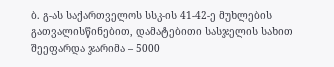ბ. გ-ას საქართველოს სსკ-ის 41-42-ე მუხლების გათვალისწინებით, დამატებითი სასჯელის სახით შეეფარდა ჯარიმა – 5000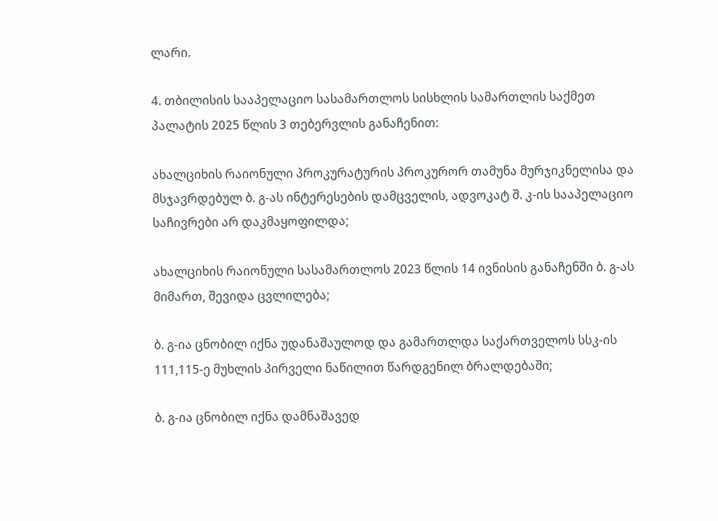ლარი.

4. თბილისის სააპელაციო სასამართლოს სისხლის სამართლის საქმეთ პალატის 2025 წლის 3 თებერვლის განაჩენით:

ახალციხის რაიონული პროკურატურის პროკურორ თამუნა მურჯიკნელისა და მსჯავრდებულ ბ. გ-ას ინტერესების დამცველის, ადვოკატ შ. კ-ის სააპელაციო საჩივრები არ დაკმაყოფილდა;

ახალციხის რაიონული სასამართლოს 2023 წლის 14 ივნისის განაჩენში ბ. გ-ას მიმართ, შევიდა ცვლილება;

ბ. გ-ია ცნობილ იქნა უდანაშაულოდ და გამართლდა საქართველოს სსკ-ის 111,115-ე მუხლის პირველი ნაწილით წარდგენილ ბრალდებაში;

ბ. გ-ია ცნობილ იქნა დამნაშავედ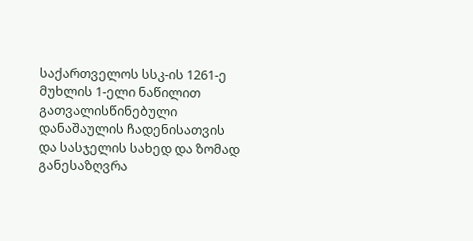საქართველოს სსკ-ის 1261-ე მუხლის 1-ელი ნაწილით გათვალისწინებული დანაშაულის ჩადენისათვის და სასჯელის სახედ და ზომად განესაზღვრა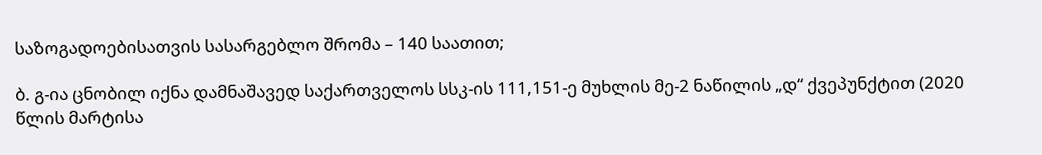საზოგადოებისათვის სასარგებლო შრომა – 140 საათით;

ბ. გ-ია ცნობილ იქნა დამნაშავედ საქართველოს სსკ-ის 111,151-ე მუხლის მე-2 ნაწილის „დ“ ქვეპუნქტით (2020 წლის მარტისა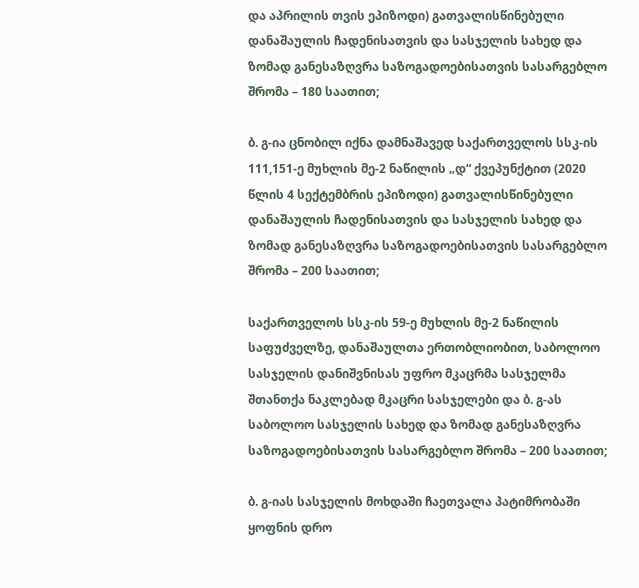და აპრილის თვის ეპიზოდი) გათვალისწინებული დანაშაულის ჩადენისათვის და სასჯელის სახედ და ზომად განესაზღვრა საზოგადოებისათვის სასარგებლო შრომა – 180 საათით;

ბ. გ-ია ცნობილ იქნა დამნაშავედ საქართველოს სსკ-ის 111,151-ე მუხლის მე-2 ნაწილის „დ“ ქვეპუნქტით (2020 წლის 4 სექტემბრის ეპიზოდი) გათვალისწინებული დანაშაულის ჩადენისათვის და სასჯელის სახედ და ზომად განესაზღვრა საზოგადოებისათვის სასარგებლო შრომა – 200 საათით;

საქართველოს სსკ-ის 59-ე მუხლის მე-2 ნაწილის საფუძველზე, დანაშაულთა ერთობლიობით, საბოლოო სასჯელის დანიშვნისას უფრო მკაცრმა სასჯელმა შთანთქა ნაკლებად მკაცრი სასჯელები და ბ. გ-ას საბოლოო სასჯელის სახედ და ზომად განესაზღვრა საზოგადოებისათვის სასარგებლო შრომა – 200 საათით;

ბ. გ-იას სასჯელის მოხდაში ჩაეთვალა პატიმრობაში ყოფნის დრო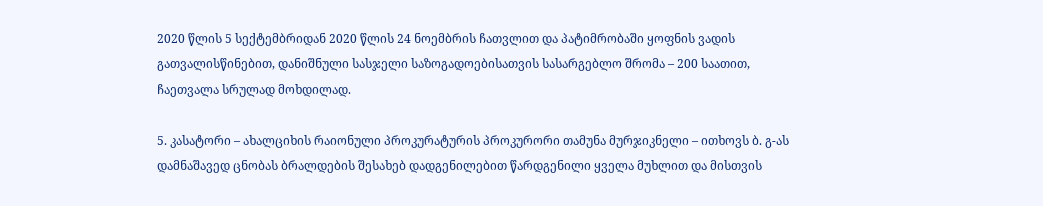2020 წლის 5 სექტემბრიდან 2020 წლის 24 ნოემბრის ჩათვლით და პატიმრობაში ყოფნის ვადის გათვალისწინებით, დანიშნული სასჯელი საზოგადოებისათვის სასარგებლო შრომა – 200 საათით, ჩაეთვალა სრულად მოხდილად.

5. კასატორი – ახალციხის რაიონული პროკურატურის პროკურორი თამუნა მურჯიკნელი – ითხოვს ბ. გ-ას დამნაშავედ ცნობას ბრალდების შესახებ დადგენილებით წარდგენილი ყველა მუხლით და მისთვის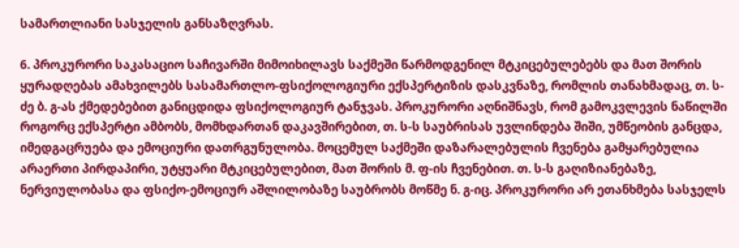სამართლიანი სასჯელის განსაზღვრას.

6. პროკურორი საკასაციო საჩივარში მიმოიხილავს საქმეში წარმოდგენილ მტკიცებულებებს და მათ შორის ყურადღებას ამახვილებს სასამართლო-ფსიქოლოგიური ექსპერტიზის დასკვნაზე, რომლის თანახმადაც, თ. ს-ძე ბ. გ-ას ქმედებებით განიცდიდა ფსიქოლოგიურ ტანჯვას. პროკურორი აღნიშნავს, რომ გამოკვლევის ნაწილში როგორც ექსპერტი ამბობს, მომხდართან დაკავშირებით, თ. ს-ს საუბრისას უვლინდება შიში, უმწეობის განცდა, იმედგაცრუება და ემოციური დათრგუნულობა. მოცემულ საქმეში დაზარალებულის ჩვენება გამყარებულია არაერთი პირდაპირი, უტყუარი მტკიცებულებით, მათ შორის მ. ფ-ის ჩვენებით. თ. ს-ს გაღიზიანებაზე, ნერვიულობასა და ფსიქო-ემოციურ აშლილობაზე საუბრობს მოწმე ნ. გ-იც. პროკურორი არ ეთანხმება სასჯელს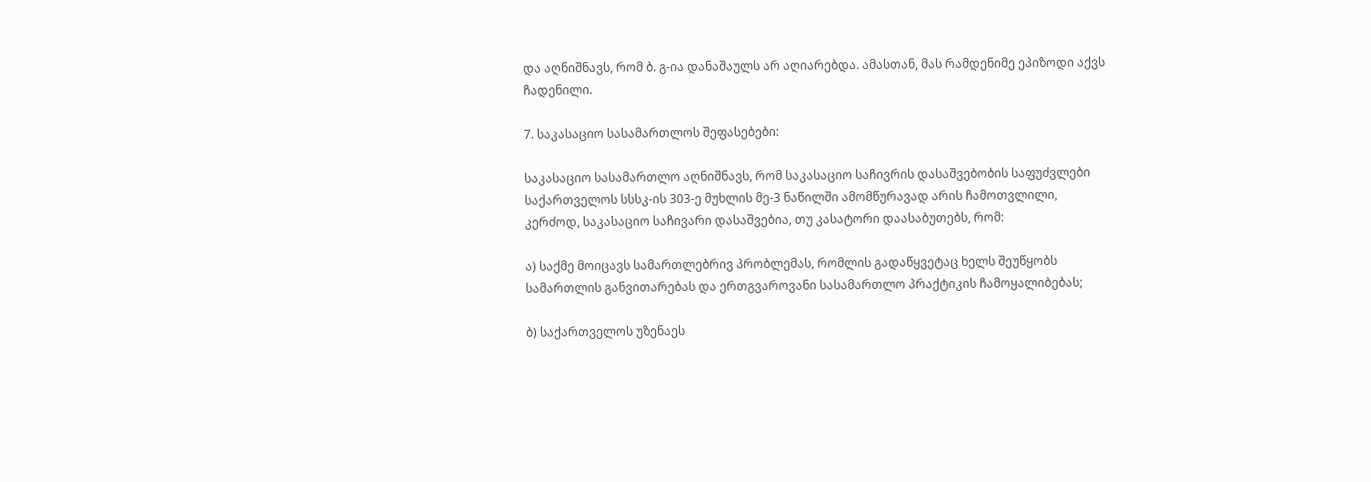და აღნიშნავს, რომ ბ. გ-ია დანაშაულს არ აღიარებდა. ამასთან, მას რამდენიმე ეპიზოდი აქვს ჩადენილი.

7. საკასაციო სასამართლოს შეფასებები:

საკასაციო სასამართლო აღნიშნავს, რომ საკასაციო საჩივრის დასაშვებობის საფუძვლები საქართველოს სსსკ-ის 303-ე მუხლის მე-3 ნაწილში ამომწურავად არის ჩამოთვლილი, კერძოდ, საკასაციო საჩივარი დასაშვებია, თუ კასატორი დაასაბუთებს, რომ:

ა) საქმე მოიცავს სამართლებრივ პრობლემას, რომლის გადაწყვეტაც ხელს შეუწყობს სამართლის განვითარებას და ერთგვაროვანი სასამართლო პრაქტიკის ჩამოყალიბებას;

ბ) საქართველოს უზენაეს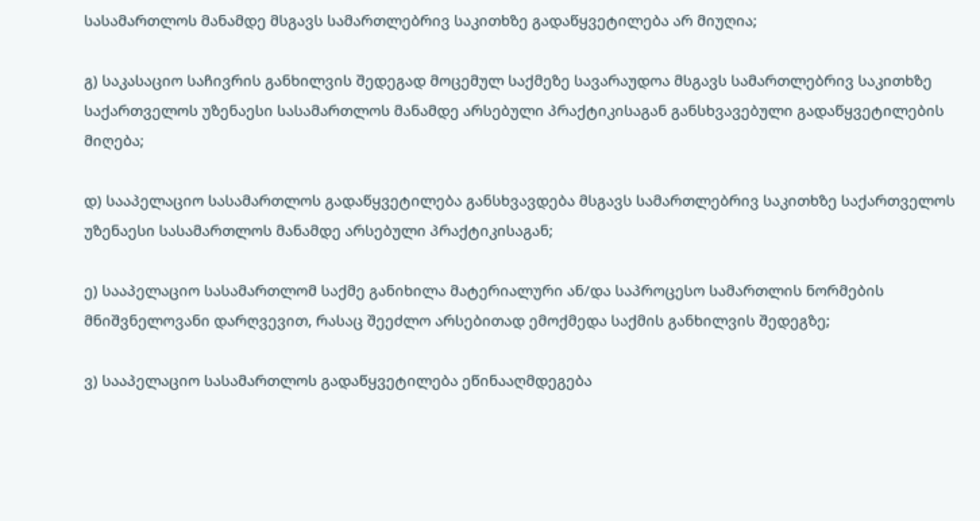სასამართლოს მანამდე მსგავს სამართლებრივ საკითხზე გადაწყვეტილება არ მიუღია;

გ) საკასაციო საჩივრის განხილვის შედეგად მოცემულ საქმეზე სავარაუდოა მსგავს სამართლებრივ საკითხზე საქართველოს უზენაესი სასამართლოს მანამდე არსებული პრაქტიკისაგან განსხვავებული გადაწყვეტილების მიღება;

დ) სააპელაციო სასამართლოს გადაწყვეტილება განსხვავდება მსგავს სამართლებრივ საკითხზე საქართველოს უზენაესი სასამართლოს მანამდე არსებული პრაქტიკისაგან;

ე) სააპელაციო სასამართლომ საქმე განიხილა მატერიალური ან/და საპროცესო სამართლის ნორმების მნიშვნელოვანი დარღვევით, რასაც შეეძლო არსებითად ემოქმედა საქმის განხილვის შედეგზე;

ვ) სააპელაციო სასამართლოს გადაწყვეტილება ეწინააღმდეგება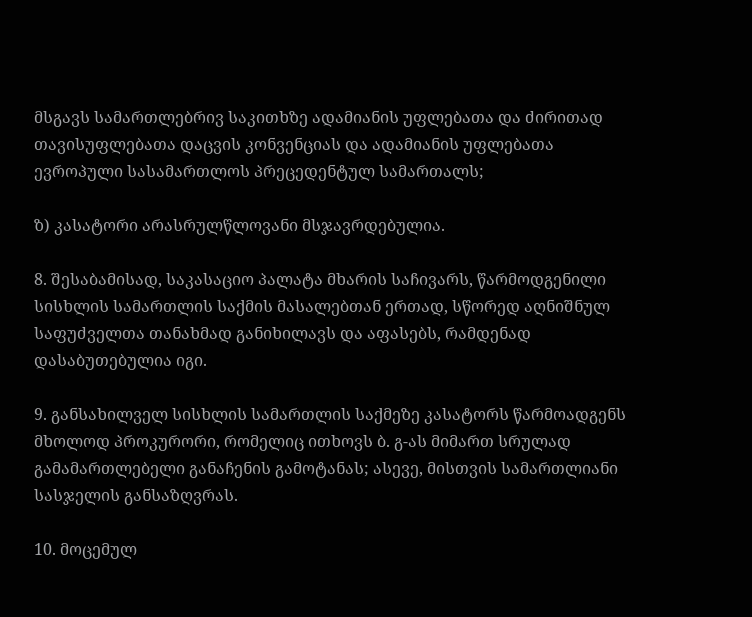მსგავს სამართლებრივ საკითხზე ადამიანის უფლებათა და ძირითად თავისუფლებათა დაცვის კონვენციას და ადამიანის უფლებათა ევროპული სასამართლოს პრეცედენტულ სამართალს;

ზ) კასატორი არასრულწლოვანი მსჯავრდებულია.

8. შესაბამისად, საკასაციო პალატა მხარის საჩივარს, წარმოდგენილი სისხლის სამართლის საქმის მასალებთან ერთად, სწორედ აღნიშნულ საფუძველთა თანახმად განიხილავს და აფასებს, რამდენად დასაბუთებულია იგი.

9. განსახილველ სისხლის სამართლის საქმეზე კასატორს წარმოადგენს მხოლოდ პროკურორი, რომელიც ითხოვს ბ. გ-ას მიმართ სრულად გამამართლებელი განაჩენის გამოტანას; ასევე, მისთვის სამართლიანი სასჯელის განსაზღვრას.

10. მოცემულ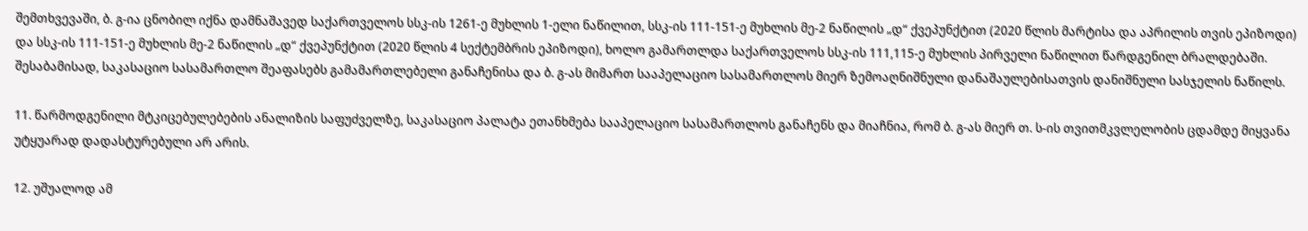შემთხვევაში, ბ. გ-ია ცნობილ იქნა დამნაშავედ საქართველოს სსკ-ის 1261-ე მუხლის 1-ელი ნაწილით, სსკ-ის 111-151-ე მუხლის მე-2 ნაწილის „დ“ ქვეპუნქტით (2020 წლის მარტისა და აპრილის თვის ეპიზოდი) და სსკ-ის 111-151-ე მუხლის მე-2 ნაწილის „დ“ ქვეპუნქტით (2020 წლის 4 სექტემბრის ეპიზოდი), ხოლო გამართლდა საქართველოს სსკ-ის 111,115-ე მუხლის პირველი ნაწილით წარდგენილ ბრალდებაში. შესაბამისად, საკასაციო სასამართლო შეაფასებს გამამართლებელი განაჩენისა და ბ. გ-ას მიმართ სააპელაციო სასამართლოს მიერ ზემოაღნიშნული დანაშაულებისათვის დანიშნული სასჯელის ნაწილს.

11. წარმოდგენილი მტკიცებულებების ანალიზის საფუძველზე, საკასაციო პალატა ეთანხმება სააპელაციო სასამართლოს განაჩენს და მიაჩნია, რომ ბ. გ-ას მიერ თ. ს-ის თვითმკვლელობის ცდამდე მიყვანა უტყუარად დადასტურებული არ არის.

12. უშუალოდ ამ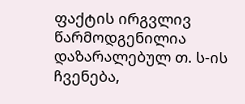ფაქტის ირგვლივ წარმოდგენილია დაზარალებულ თ. ს-ის ჩვენება,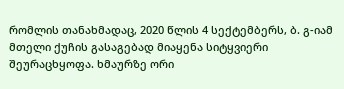რომლის თანახმადაც, 2020 წლის 4 სექტემბერს, ბ. გ-იამ მთელი ქუჩის გასაგებად მიაყენა სიტყვიერი შეურაცხყოფა. ხმაურზე ორი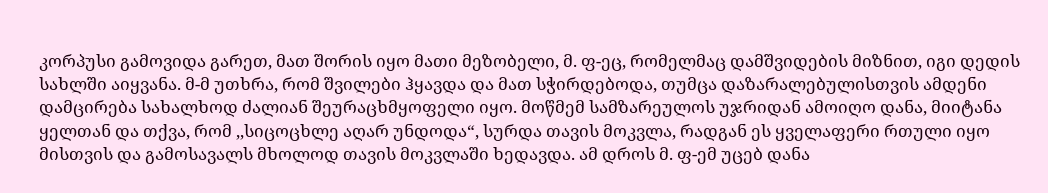კორპუსი გამოვიდა გარეთ, მათ შორის იყო მათი მეზობელი, მ. ფ-ეც, რომელმაც დამშვიდების მიზნით, იგი დედის სახლში აიყვანა. მ-მ უთხრა, რომ შვილები ჰყავდა და მათ სჭირდებოდა, თუმცა დაზარალებულისთვის ამდენი დამცირება სახალხოდ ძალიან შეურაცხმყოფელი იყო. მოწმემ სამზარეულოს უჯრიდან ამოიღო დანა, მიიტანა ყელთან და თქვა, რომ ,,სიცოცხლე აღარ უნდოდა“, სურდა თავის მოკვლა, რადგან ეს ყველაფერი რთული იყო მისთვის და გამოსავალს მხოლოდ თავის მოკვლაში ხედავდა. ამ დროს მ. ფ-ემ უცებ დანა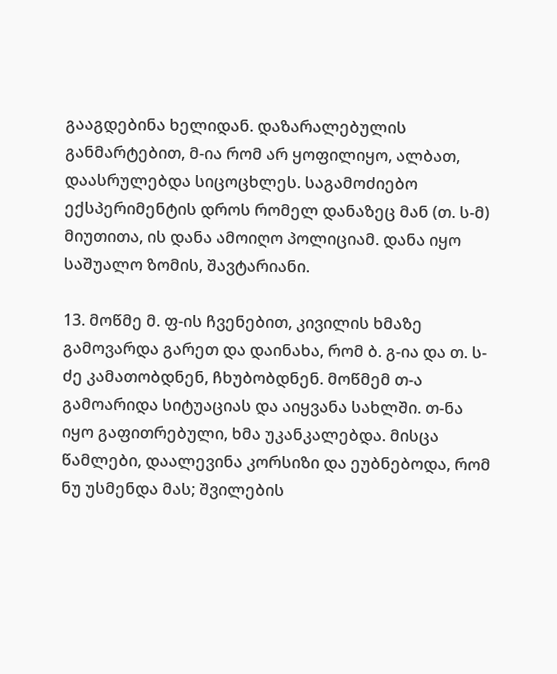გააგდებინა ხელიდან. დაზარალებულის განმარტებით, მ-ია რომ არ ყოფილიყო, ალბათ, დაასრულებდა სიცოცხლეს. საგამოძიებო ექსპერიმენტის დროს რომელ დანაზეც მან (თ. ს-მ) მიუთითა, ის დანა ამოიღო პოლიციამ. დანა იყო საშუალო ზომის, შავტარიანი.

13. მოწმე მ. ფ-ის ჩვენებით, კივილის ხმაზე გამოვარდა გარეთ და დაინახა, რომ ბ. გ-ია და თ. ს-ძე კამათობდნენ, ჩხუბობდნენ. მოწმემ თ-ა გამოარიდა სიტუაციას და აიყვანა სახლში. თ-ნა იყო გაფითრებული, ხმა უკანკალებდა. მისცა წამლები, დაალევინა კორსიზი და ეუბნებოდა, რომ ნუ უსმენდა მას; შვილების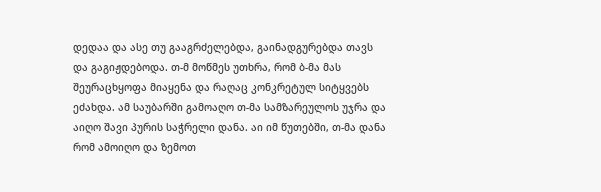დედაა და ასე თუ გააგრძელებდა, გაინადგურებდა თავს და გაგიჟდებოდა. თ-მ მოწმეს უთხრა, რომ ბ-მა მას შეურაცხყოფა მიაყენა და რაღაც კონკრეტულ სიტყვებს ეძახდა. ამ საუბარში გამოაღო თ-მა სამზარეულოს უჯრა და აიღო შავი პურის საჭრელი დანა. აი იმ წუთებში, თ-მა დანა რომ ამოიღო და ზემოთ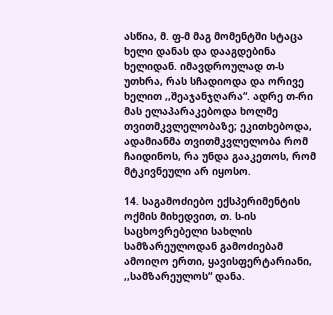ასწია, მ. ფ-მ მაგ მომენტში სტაცა ხელი დანას და დააგდებინა ხელიდან. იმავდროულად თ-ს უთხრა, რას სჩადიოდა და ორივე ხელით ,,შეაჯანჯღარა“. ადრე თ-რი მას ელაპარაკებოდა ხოლმე თვითმკვლელობაზე; ეკითხებოდა, ადამიანმა თვითმკვლელობა რომ ჩაიდინოს, რა უნდა გააკეთოს, რომ მტკივნეული არ იყოსო.

14. საგამოძიებო ექსპერიმენტის ოქმის მიხედვით, თ. ს-ის საცხოვრებელი სახლის სამზარეულოდან გამოძიებამ ამოიღო ერთი, ყავისფერტარიანი, ,,სამზარეულოს“ დანა.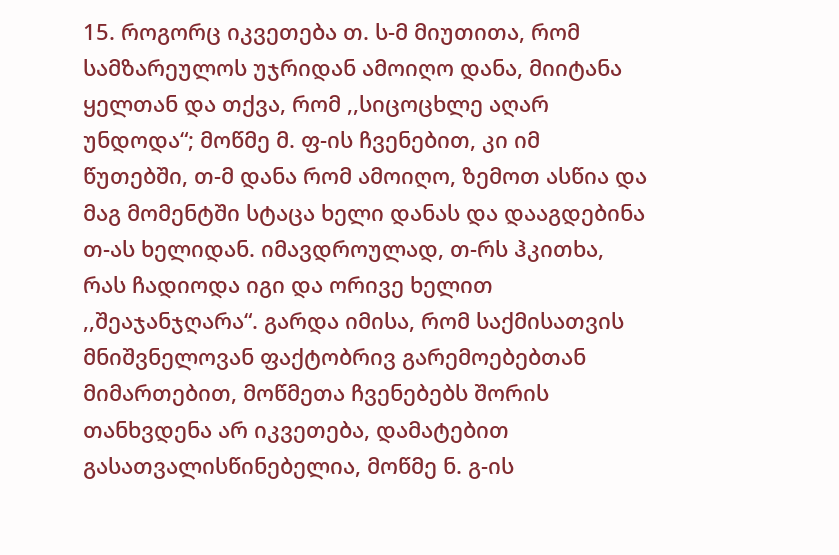15. როგორც იკვეთება თ. ს-მ მიუთითა, რომ სამზარეულოს უჯრიდან ამოიღო დანა, მიიტანა ყელთან და თქვა, რომ ,,სიცოცხლე აღარ უნდოდა“; მოწმე მ. ფ-ის ჩვენებით, კი იმ წუთებში, თ-მ დანა რომ ამოიღო, ზემოთ ასწია და მაგ მომენტში სტაცა ხელი დანას და დააგდებინა თ-ას ხელიდან. იმავდროულად, თ-რს ჰკითხა, რას ჩადიოდა იგი და ორივე ხელით ,,შეაჯანჯღარა“. გარდა იმისა, რომ საქმისათვის მნიშვნელოვან ფაქტობრივ გარემოებებთან მიმართებით, მოწმეთა ჩვენებებს შორის თანხვდენა არ იკვეთება, დამატებით გასათვალისწინებელია, მოწმე ნ. გ-ის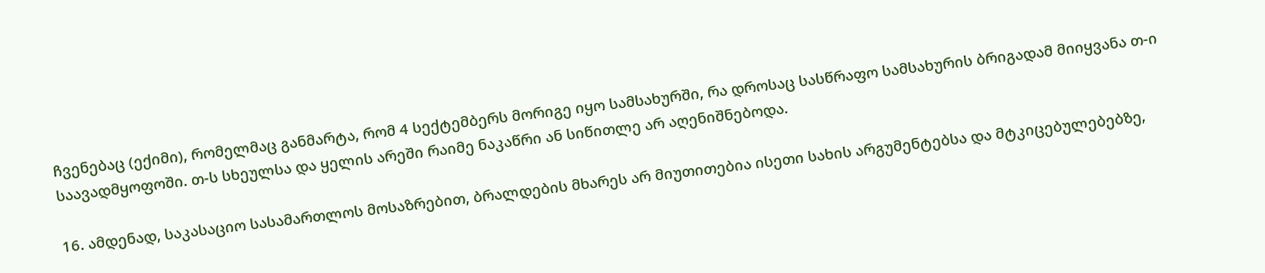ჩვენებაც (ექიმი), რომელმაც განმარტა, რომ 4 სექტემბერს მორიგე იყო სამსახურში, რა დროსაც სასწრაფო სამსახურის ბრიგადამ მიიყვანა თ-ი საავადმყოფოში. თ-ს სხეულსა და ყელის არეში რაიმე ნაკაწრი ან სიწითლე არ აღენიშნებოდა.

16. ამდენად, საკასაციო სასამართლოს მოსაზრებით, ბრალდების მხარეს არ მიუთითებია ისეთი სახის არგუმენტებსა და მტკიცებულებებზე,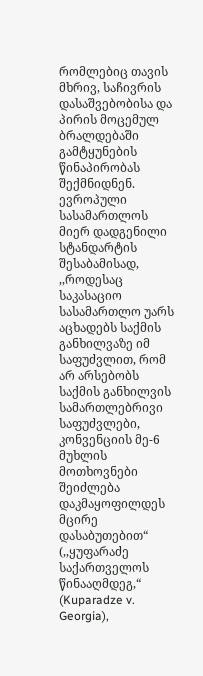რომლებიც თავის მხრივ, საჩივრის დასაშვებობისა და პირის მოცემულ ბრალდებაში გამტყუნების წინაპირობას შექმნიდნენ. ევროპული სასამართლოს მიერ დადგენილი სტანდარტის შესაბამისად, ,,როდესაც საკასაციო სასამართლო უარს აცხადებს საქმის განხილვაზე იმ საფუძვლით, რომ არ არსებობს საქმის განხილვის სამართლებრივი საფუძვლები, კონვენციის მე-6 მუხლის მოთხოვნები შეიძლება დაკმაყოფილდეს მცირე დასაბუთებით“ (,,ყუფარაძე საქართველოს წინააღმდეგ,“ (Kuparadze v. Georgia),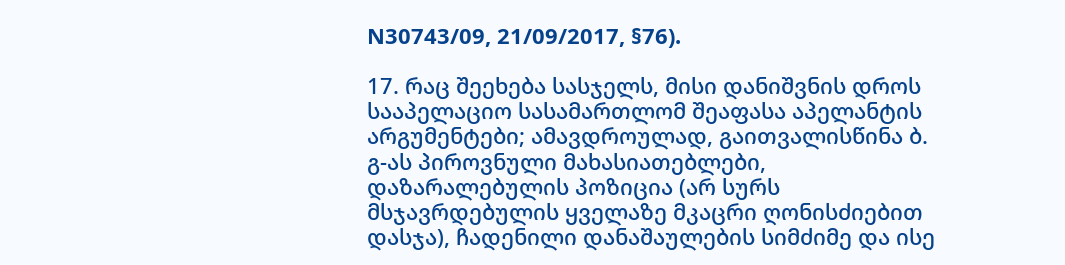N30743/09, 21/09/2017, §76).

17. რაც შეეხება სასჯელს, მისი დანიშვნის დროს სააპელაციო სასამართლომ შეაფასა აპელანტის არგუმენტები; ამავდროულად, გაითვალისწინა ბ. გ-ას პიროვნული მახასიათებლები, დაზარალებულის პოზიცია (არ სურს მსჯავრდებულის ყველაზე მკაცრი ღონისძიებით დასჯა), ჩადენილი დანაშაულების სიმძიმე და ისე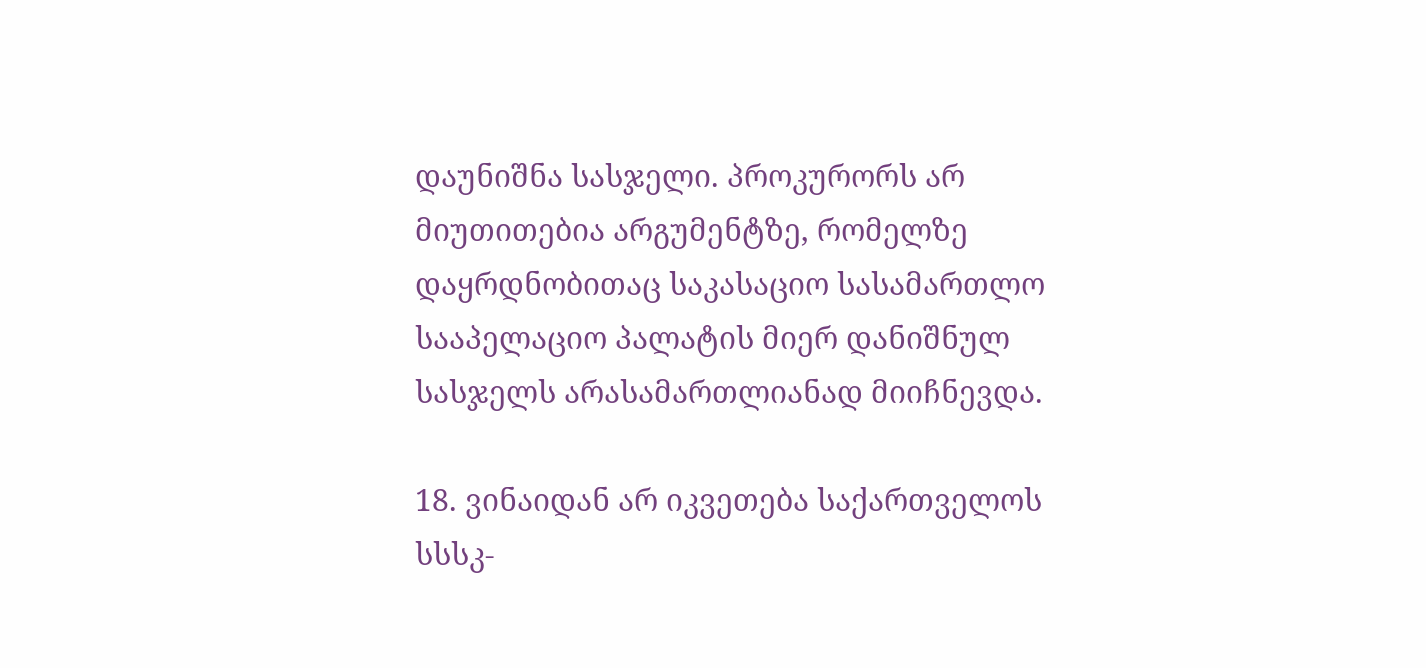დაუნიშნა სასჯელი. პროკურორს არ მიუთითებია არგუმენტზე, რომელზე დაყრდნობითაც საკასაციო სასამართლო სააპელაციო პალატის მიერ დანიშნულ სასჯელს არასამართლიანად მიიჩნევდა.

18. ვინაიდან არ იკვეთება საქართველოს სსსკ-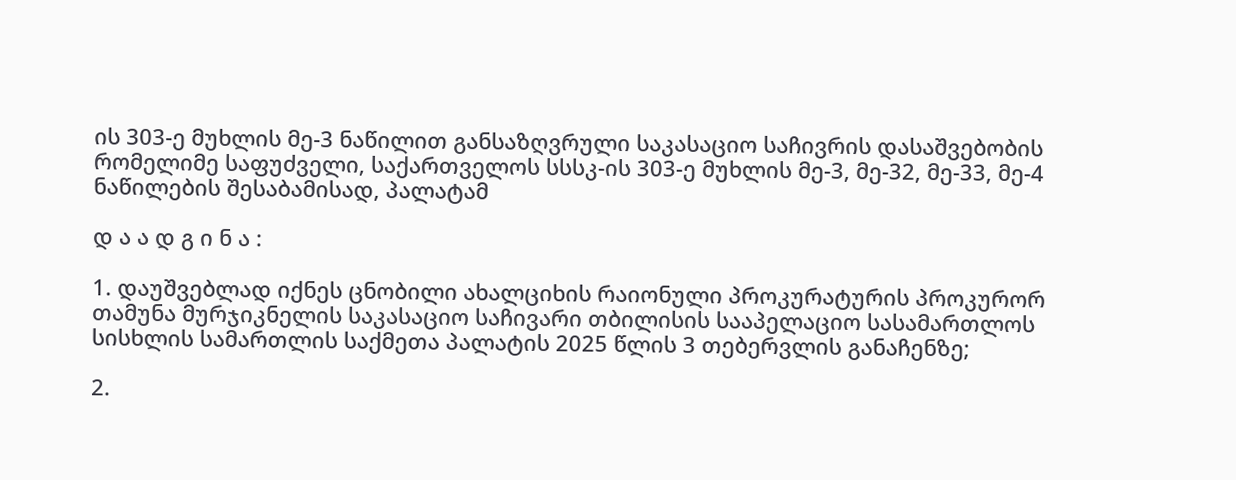ის 303-ე მუხლის მე-3 ნაწილით განსაზღვრული საკასაციო საჩივრის დასაშვებობის რომელიმე საფუძველი, საქართველოს სსსკ-ის 303-ე მუხლის მე-3, მე-32, მე-33, მე-4 ნაწილების შესაბამისად, პალატამ

დ ა ა დ გ ი ნ ა :

1. დაუშვებლად იქნეს ცნობილი ახალციხის რაიონული პროკურატურის პროკურორ თამუნა მურჯიკნელის საკასაციო საჩივარი თბილისის სააპელაციო სასამართლოს სისხლის სამართლის საქმეთა პალატის 2025 წლის 3 თებერვლის განაჩენზე;

2.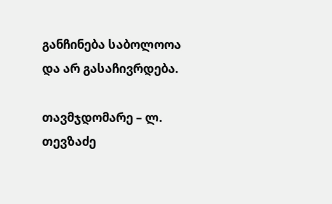განჩინება საბოლოოა და არ გასაჩივრდება.

თავმჯდომარე – ლ. თევზაძე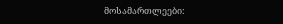მოსამართლეები: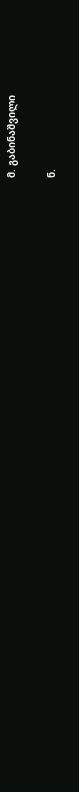მ. გაბინაშვილი

ნ.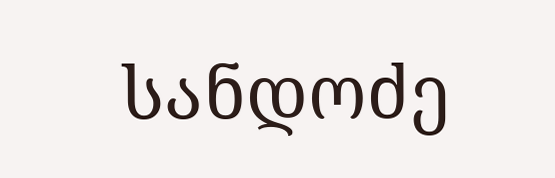სანდოძე